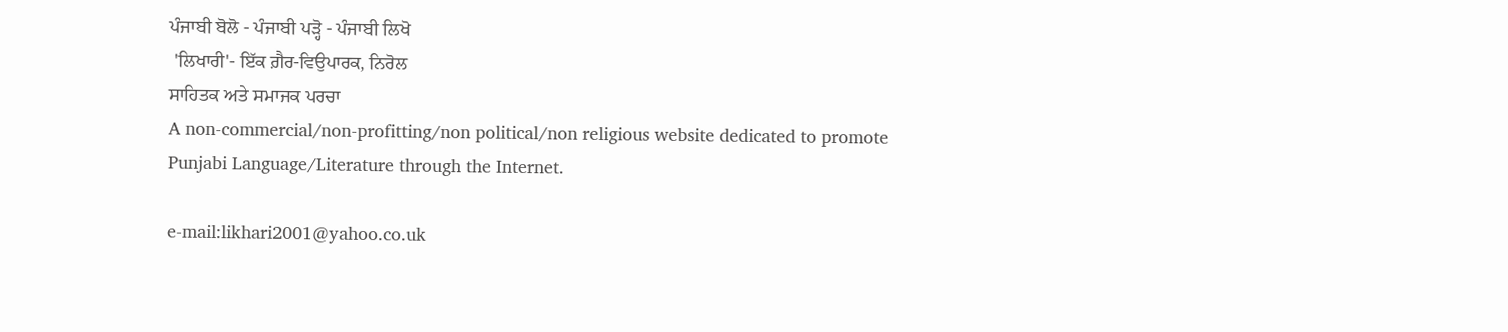ਪੰਜਾਬੀ ਬੋਲੋ - ਪੰਜਾਬੀ ਪੜ੍ਹੋ - ਪੰਜਾਬੀ ਲਿਖੋ
 'ਲਿਖਾਰੀ'- ਇੱਕ ਗ਼ੈਰ-ਵਿਉਪਾਰਕ, ਨਿਰੋਲ
ਸਾਹਿਤਕ ਅਤੇ ਸਮਾਜਕ ਪਰਚਾ
A non-commercial/non-profitting/non political/non religious website dedicated to promote Punjabi Language/Literature through the Internet.

e-mail:likhari2001@yahoo.co.uk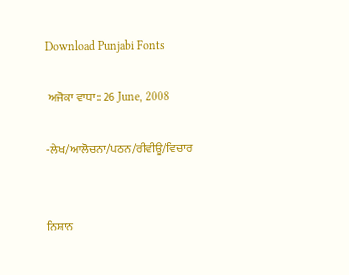Download Punjabi Fonts

 ਅਜੋਕਾ ਵਾਧਾ:: 26 June, 2008

-ਲੇਖ/ਆਲੋਚਨਾ/ਪਠਨ/ਰੀਵੀਊ/ਵਿਚਾਰ


ਨਿਸ਼ਾਨ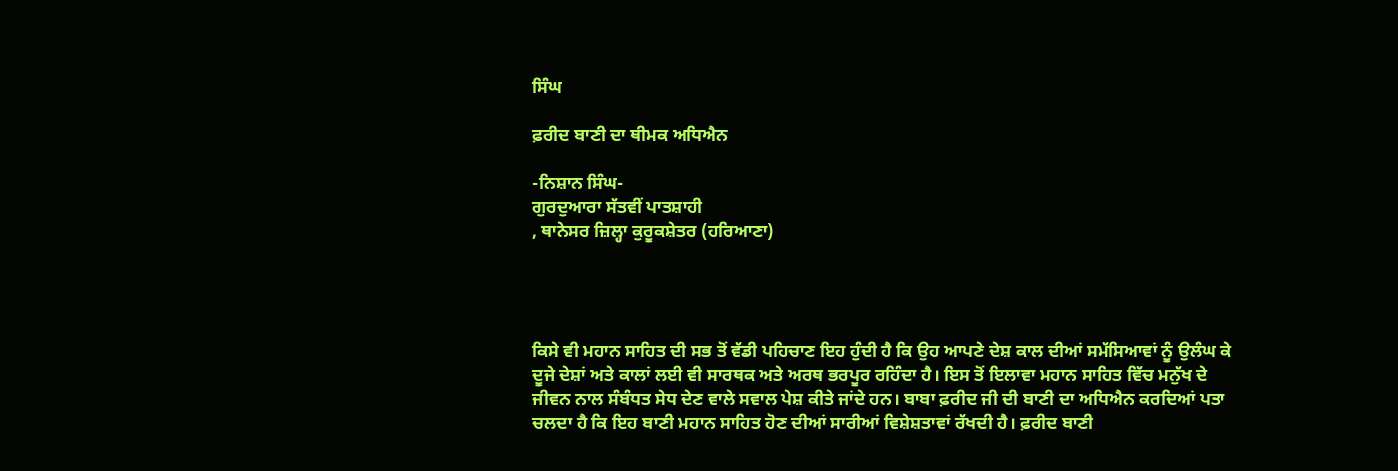ਸਿੰਘ

ਫ਼ਰੀਦ ਬਾਣੀ ਦਾ ਥੀਮਕ ਅਧਿਐਨ

-ਨਿਸ਼ਾਨ ਸਿੰਘ-
ਗੁਰਦੁਆਰਾ ਸੱਤਵੀਂ ਪਾਤਸ਼ਾਹੀ
, ਥਾਨੇਸਰ ਜ਼ਿਲ੍ਹਾ ਕੁਰੂਕਸ਼ੇਤਰ (ਹਰਿਆਣਾ)




ਕਿਸੇ ਵੀ ਮਹਾਨ ਸਾਹਿਤ ਦੀ ਸਭ ਤੋਂ ਵੱਡੀ ਪਹਿਚਾਣ ਇਹ ਹੁੰਦੀ ਹੈ ਕਿ ਉਹ ਆਪਣੇ ਦੇਸ਼ ਕਾਲ ਦੀਆਂ ਸਮੱਸਿਆਵਾਂ ਨੂੰ ਉਲੰਘ ਕੇ ਦੂਜੇ ਦੇਸ਼ਾਂ ਅਤੇ ਕਾਲਾਂ ਲਈ ਵੀ ਸਾਰਥਕ ਅਤੇ ਅਰਥ ਭਰਪੂਰ ਰਹਿੰਦਾ ਹੈ। ਇਸ ਤੋਂ ਇਲਾਵਾ ਮਹਾਨ ਸਾਹਿਤ ਵਿੱਚ ਮਨੁੱਖ ਦੇ ਜੀਵਨ ਨਾਲ ਸੰਬੰਧਤ ਸੇਧ ਦੇਣ ਵਾਲੇ ਸਵਾਲ ਪੇਸ਼ ਕੀਤੇ ਜਾਂਦੇ ਹਨ। ਬਾਬਾ ਫ਼ਰੀਦ ਜੀ ਦੀ ਬਾਣੀ ਦਾ ਅਧਿਐਨ ਕਰਦਿਆਂ ਪਤਾ ਚਲਦਾ ਹੈ ਕਿ ਇਹ ਬਾਣੀ ਮਹਾਨ ਸਾਹਿਤ ਹੋਣ ਦੀਆਂ ਸਾਰੀਆਂ ਵਿਸ਼ੇਸ਼ਤਾਵਾਂ ਰੱਖਦੀ ਹੈ। ਫ਼ਰੀਦ ਬਾਣੀ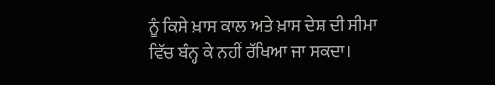ਨੂੰ ਕਿਸੇ ਖ਼ਾਸ ਕਾਲ ਅਤੇ ਖ਼ਾਸ ਦੇਸ਼ ਦੀ ਸੀਮਾ ਵਿੱਚ ਬੰਨ੍ਹ ਕੇ ਨਹੀਂ ਰੱਖਿਆ ਜਾ ਸਕਦਾ।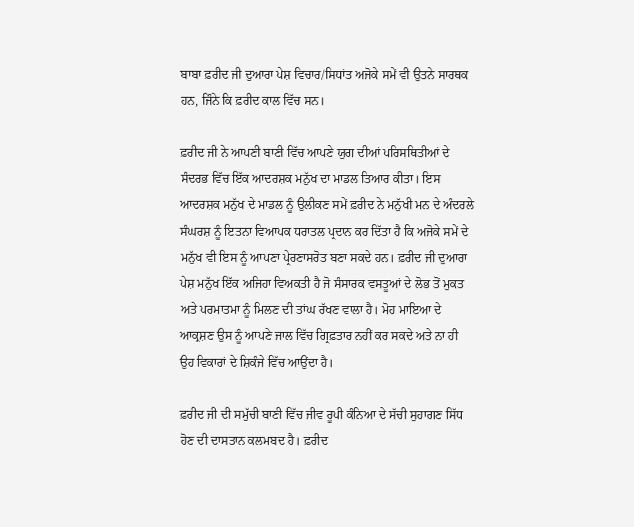ਬਾਬਾ ਫ਼ਰੀਦ ਜੀ ਦੁਆਰਾ ਪੇਸ਼ ਵਿਚਾਰ/ਸਿਧਾਂਤ ਅਜੋਕੇ ਸਮੇਂ ਵੀ ਉਤਨੇ ਸਾਰਥਕ ਹਨ, ਜਿੰਨੇ ਕਿ ਫ਼ਰੀਦ ਕਾਲ ਵਿੱਚ ਸਨ।

ਫ਼ਰੀਦ ਜੀ ਨੇ ਆਪਣੀ ਬਾਣੀ ਵਿੱਚ ਆਪਣੇ ਯੁਗ ਦੀਆਂ ਪਰਿਸਥਿਤੀਆਂ ਦੇ ਸੰਦਰਭ ਵਿੱਚ ਇੱਕ ਆਦਰਸ਼ਕ ਮਨੁੱਖ ਦਾ ਮਾਡਲ ਤਿਆਰ ਕੀਤਾ। ਇਸ ਆਦਰਸ਼ਕ ਮਨੁੱਖ ਦੇ ਮਾਡਲ ਨੂੰ ਉਲੀਕਣ ਸਮੇਂ ਫ਼ਰੀਦ ਨੇ ਮਨੁੱਖੀ ਮਨ ਦੇ ਅੰਦਰਲੇ ਸੰਘਰਸ਼ ਨੂੰ ਇਤਨਾ ਵਿਆਪਕ ਧਰਾਤਲ ਪ੍ਰਦਾਨ ਕਰ ਦਿੱਤਾ ਹੈ ਕਿ ਅਜੋਕੇ ਸਮੇਂ ਦੇ ਮਨੁੱਖ ਵੀ ਇਸ ਨੂੰ ਆਪਣਾ ਪ੍ਰੇਰਣਾਸਰੋਤ ਬਣਾ ਸਕਦੇ ਹਨ। ਫ਼ਰੀਦ ਜੀ ਦੁਆਰਾ ਪੇਸ਼ ਮਨੁੱਖ ਇੱਕ ਅਜਿਹਾ ਵਿਅਕਤੀ ਹੈ ਜੋ ਸੰਸਾਰਕ ਵਸਤੂਆਂ ਦੇ ਲੋਭ ਤੋਂ ਮੁਕਤ ਅਤੇ ਪਰਮਾਤਮਾ ਨੂੰ ਮਿਲਣ ਦੀ ਤਾਂਘ ਰੱਖਣ ਵਾਲਾ ਹੈ। ਮੋਹ ਮਾਇਆ ਦੇ ਆਕ੍ਰਸ਼ਣ ਉਸ ਨੂੰ ਆਪਣੇ ਜਾਲ ਵਿੱਚ ਗ੍ਰਿਫ਼ਤਾਰ ਨਹੀਂ ਕਰ ਸਕਦੇ ਅਤੇ ਨਾ ਹੀ ਉਹ ਵਿਕਾਰਾਂ ਦੇ ਸ਼ਿਕੰਜੇ ਵਿੱਚ ਆਉਂਦਾ ਹੈ।

ਫ਼ਰੀਦ ਜੀ ਦੀ ਸਮੁੱਚੀ ਬਾਣੀ ਵਿੱਚ ਜੀਵ ਰੂਪੀ ਕੰਨਿਆ ਦੇ ਸੱਚੀ ਸੁਹਾਗਣ ਸਿੱਧ ਹੋਣ ਦੀ ਦਾਸਤਾਨ ਕਲਮਬਦ ਹੈ। ਫ਼ਰੀਦ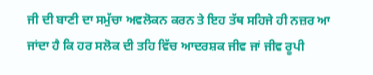ਜੀ ਦੀ ਬਾਣੀ ਦਾ ਸਮੁੱਚਾ ਅਵਲੋਕਨ ਕਰਨ ਤੇ ਇਹ ਤੱਥ ਸਹਿਜੇ ਹੀ ਨਜ਼ਰ ਆ ਜਾਂਦਾ ਹੈ ਕਿ ਹਰ ਸਲੋਕ ਦੀ ਤਹਿ ਵਿੱਚ ਆਦਰਸ਼ਕ ਜੀਵ ਜਾਂ ਜੀਵ ਰੂਪੀ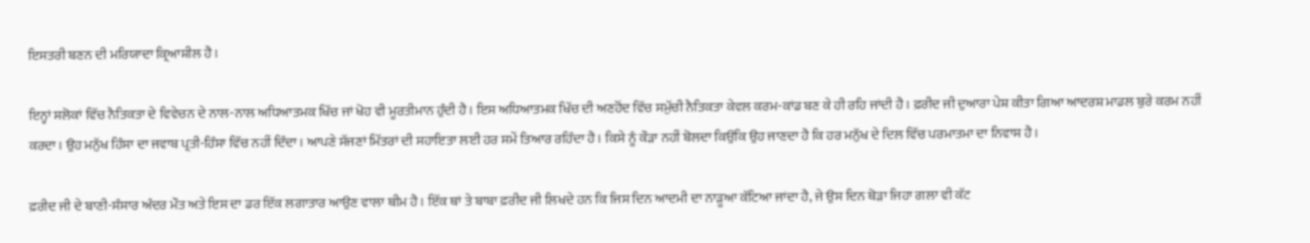ਇਸਤਰੀ ਬਣਨ ਦੀ ਮਰਿਯਾਦਾ ਕ੍ਰਿਆਸ਼ੀਲ ਹੈ।

ਇਨ੍ਹਾਂ ਸਲੋਕਾਂ ਵਿੱਚ ਨੈਤਿਕਤਾ ਦੇ ਵਿਵੇਚਨ ਦੇ ਨਾਲ-ਨਾਲ ਅਧਿਆਤਮਕ ਖਿੱਚ ਜਾਂ ਖੋਹ ਵੀ ਮੂਰਤੀਮਾਨ ਹੁੰਦੀ ਹੈ। ਇਸ ਅਧਿਆਤਮਕ ਖਿੱਚ ਦੀ ਅਣਹੋਂਦ ਵਿੱਚ ਸਮੁੱਚੀ ਨੈਤਿਕਤਾ ਕੇਵਲ ਕਰਮ-ਕਾਂਡ ਬਣ ਕੇ ਹੀ ਰਹਿ ਜਾਂਦੀ ਹੈ। ਫ਼ਰੀਦ ਜੀ ਦੁਆਰਾ ਪੇਸ਼ ਕੀਤਾ ਗਿਆ ਆਦਰਸ਼ ਮਾਡਲ ਬੁਰੇ ਕਰਮ ਨਹੀਂ ਕਰਦਾ। ਉਹ ਮਨੁੱਖ ਹਿੰਸਾ ਦਾ ਜਵਾਬ ਪ੍ਰਤੀ-ਹਿੰਸਾ ਵਿੱਚ ਨਹੀਂ ਦਿੰਦਾ। ਆਪਣੇ ਸੱਜਣਾਂ ਮਿੱਤਰਾਂ ਦੀ ਸਹਾਇਤਾ ਲਈ ਹਰ ਸਮੇਂ ਤਿਆਰ ਰਹਿੰਦਾ ਹੈ। ਕਿਸੇ ਨੂੰ ਕੌੜਾ ਨਹੀਂ ਬੋਲਦਾ ਕਿਉਂਕਿ ਉਹ ਜਾਣਦਾ ਹੈ ਕਿ ਹਰ ਮਨੁੱਖ ਦੇ ਦਿਲ ਵਿੱਚ ਪਰਮਾਤਮਾ ਦਾ ਨਿਵਾਸ ਹੈ।

ਫ਼ਰੀਦ ਜੀ ਦੇ ਬਾਣੀ-ਸੰਸਾਰ ਅੰਦਰ ਮੌਤ ਅਤੇ ਇਸ ਦਾ ਡਰ ਇੱਕ ਲਗਾਤਾਰ ਆਉਣ ਵਾਲਾ ਥੀਮ ਹੈ। ਇੱਕ ਥਾਂ ਤੇ ਬਾਬਾ ਫ਼ਰੀਦ ਜੀ ਲਿਖਦੇ ਹਨ ਕਿ ਜਿਸ ਦਿਨ ਆਦਮੀ ਦਾ ਨਾੜੂਆ ਕੱਟਿਆ ਜਾਂਦਾ ਹੈ, ਜੇ ਉਸ ਦਿਨ ਥੋੜਾ ਜਿਹਾ ਗਲਾ ਵੀ ਕੱਟ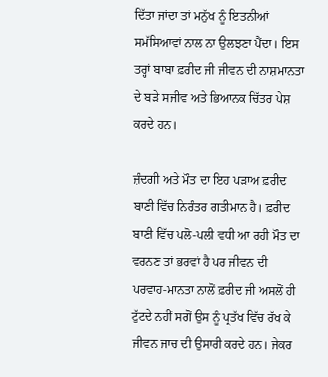ਦਿੱਤਾ ਜਾਂਦਾ ਤਾਂ ਮਨੁੱਖ ਨੂੰ ਇਤਨੀਆਂ ਸਮੱਸਿਆਵਾਂ ਨਾਲ ਨਾ ਉਲਝਣਾ ਪੈਂਦਾ। ਇਸ ਤਰ੍ਹਾਂ ਬਾਬਾ ਫ਼ਰੀਦ ਜੀ ਜੀਵਨ ਦੀ ਨਾਸ਼ਮਾਨਤਾ ਦੇ ਬੜੇ ਸਜੀਵ ਅਤੇ ਭਿਆਨਕ ਚਿੱਤਰ ਪੇਸ਼ ਕਰਦੇ ਹਨ।

ਜ਼ੰਦਗੀ ਅਤੇ ਮੌਤ ਦਾ ਇਹ ਪੜਾਅ ਫ਼ਰੀਦ ਬਾਣੀ ਵਿੱਚ ਨਿਰੰਤਰ ਗਤੀਮਾਨ ਹੈ। ਫ਼ਰੀਦ ਬਾਣੀ ਵਿੱਚ ਪਲੋ-ਪਲੀ ਵਧੀ ਆ ਰਹੀ ਮੌਤ ਦਾ ਵਰਨਣ ਤਾਂ ਭਰਵਾਂ ਹੈ ਪਰ ਜੀਵਨ ਦੀ ਪਰਵਾਹ-ਮਾਨਤਾ ਨਾਲੋਂ ਫ਼ਰੀਦ ਜੀ ਅਸਲੋਂ ਹੀ ਟੁੱਟਦੇ ਨਹੀਂ ਸਗੋਂ ਉਸ ਨੂੰ ਪ੍ਰਤੱਖ ਵਿੱਚ ਰੱਖ ਕੇ ਜੀਵਨ ਜਾਚ ਦੀ ਉਸਾਰੀ ਕਰਦੇ ਹਨ। ਜੇਕਰ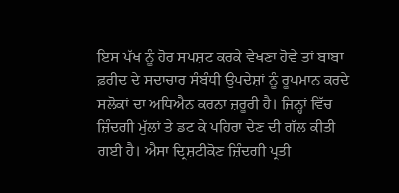ਇਸ ਪੱਖ ਨੂੰ ਹੋਰ ਸਪਸ਼ਟ ਕਰਕੇ ਵੇਖਣਾ ਹੋਵੇ ਤਾਂ ਬਾਬਾ ਫ਼ਰੀਦ ਦੇ ਸਦਾਚਾਰ ਸੰਬੰਧੀ ਉਪਦੇਸ਼ਾਂ ਨੂੰ ਰੂਪਮਾਨ ਕਰਦੇ ਸਲੋਕਾਂ ਦਾ ਅਧਿਐਨ ਕਰਨਾ ਜ਼ਰੂਰੀ ਹੈ। ਜਿਨ੍ਹਾਂ ਵਿੱਚ ਜ਼ਿੰਦਗੀ ਮੁੱਲਾਂ ਤੇ ਡਟ ਕੇ ਪਹਿਰਾ ਦੇਣ ਦੀ ਗੱਲ ਕੀਤੀ ਗਈ ਹੈ। ਐਸਾ ਦ੍ਰਿਸ਼ਟੀਕੋਣ ਜ਼ਿੰਦਗੀ ਪ੍ਰਤੀ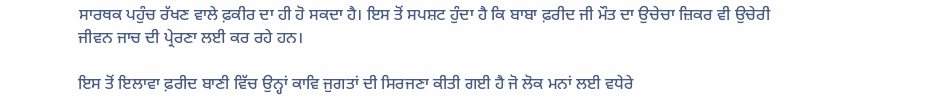ਸਾਰਥਕ ਪਹੁੰਚ ਰੱਖਣ ਵਾਲੇ ਫ਼ਕੀਰ ਦਾ ਹੀ ਹੋ ਸਕਦਾ ਹੈ। ਇਸ ਤੋਂ ਸਪਸ਼ਟ ਹੁੰਦਾ ਹੈ ਕਿ ਬਾਬਾ ਫ਼ਰੀਦ ਜੀ ਮੌਤ ਦਾ ਉਚੇਚਾ ਜ਼ਿਕਰ ਵੀ ਉਚੇਰੀ ਜੀਵਨ ਜਾਚ ਦੀ ਪ੍ਰੇਰਣਾ ਲਈ ਕਰ ਰਹੇ ਹਨ।

ਇਸ ਤੋਂ ਇਲਾਵਾ ਫ਼ਰੀਦ ਬਾਣੀ ਵਿੱਚ ਉਨ੍ਹਾਂ ਕਾਵਿ ਜੁਗਤਾਂ ਦੀ ਸਿਰਜਣਾ ਕੀਤੀ ਗਈ ਹੈ ਜੋ ਲੋਕ ਮਨਾਂ ਲਈ ਵਧੇਰੇ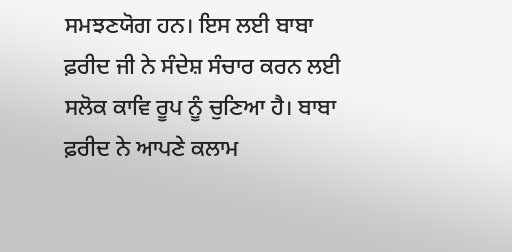ਸਮਝਣਯੋਗ ਹਨ। ਇਸ ਲਈ ਬਾਬਾ ਫ਼ਰੀਦ ਜੀ ਨੇ ਸੰਦੇਸ਼ ਸੰਚਾਰ ਕਰਨ ਲਈ ਸਲੋਕ ਕਾਵਿ ਰੂਪ ਨੂੰ ਚੁਣਿਆ ਹੈ। ਬਾਬਾ ਫ਼ਰੀਦ ਨੇ ਆਪਣੇ ਕਲਾਮ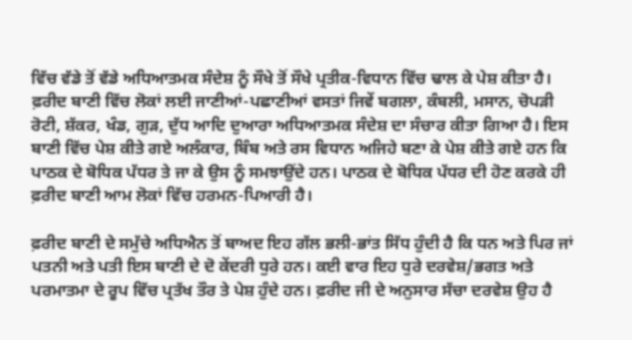ਵਿੱਚ ਵੱਡੇ ਤੋਂ ਵੱਡੇ ਅਧਿਆਤਮਕ ਸੰਦੇਸ਼ ਨੂੰ ਸੌਖੇ ਤੋਂ ਸੌਖੇ ਪ੍ਰਤੀਕ-ਵਿਧਾਨ ਵਿੱਚ ਢਾਲ ਕੇ ਪੇਸ਼ ਕੀਤਾ ਹੈ। ਫ਼ਰੀਦ ਬਾਣੀ ਵਿੱਚ ਲੋਕਾਂ ਲਈ ਜਾਣੀਆਂ-ਪਛਾਣੀਆਂ ਵਸਤਾਂ ਜਿਵੇਂ ਬਗਲਾ, ਕੰਬਲੀ, ਮਸਾਨ, ਚੋਪੜੀ ਰੋਟੀ, ਸ਼ੱਕਰ, ਖੰਡ, ਗੁੜ, ਦੁੱਧ ਆਦਿ ਦੁਆਰਾ ਅਧਿਆਤਮਕ ਸੰਦੇਸ਼ ਦਾ ਸੰਚਾਰ ਕੀਤਾ ਗਿਆ ਹੈ। ਇਸ ਬਾਣੀ ਵਿੱਚ ਪੇਸ਼ ਕੀਤੇ ਗਏ ਅਲੰਕਾਰ, ਬਿੰਬ ਅਤੇ ਰਸ ਵਿਧਾਨ ਅਜਿਹੇ ਬਣਾ ਕੇ ਪੇਸ਼ ਕੀਤੇ ਗਏ ਹਨ ਕਿ ਪਾਠਕ ਦੇ ਬੋਧਿਕ ਪੱਧਰ ਤੇ ਜਾ ਕੇ ਉਸ ਨੂੰ ਸਮਝਾਉਂਦੇ ਹਨ। ਪਾਠਕ ਦੇ ਬੋਧਿਕ ਪੱਧਰ ਦੀ ਹੋਣ ਕਰਕੇ ਹੀ ਫ਼ਰੀਦ ਬਾਣੀ ਆਮ ਲੋਕਾਂ ਵਿੱਚ ਹਰਮਨ-ਪਿਆਰੀ ਹੈ।

ਫ਼ਰੀਦ ਬਾਣੀ ਦੇ ਸਮੁੱਚੇ ਅਧਿਐਨ ਤੋਂ ਬਾਅਦ ਇਹ ਗੱਲ ਭਲੀ-ਭਾਂਤ ਸਿੱਧ ਹੁੰਦੀ ਹੈ ਕਿ ਧਨ ਅਤੇ ਪਿਰ ਜਾਂ ਪਤਨੀ ਅਤੇ ਪਤੀ ਇਸ ਬਾਣੀ ਦੇ ਦੋ ਕੇਂਦਰੀ ਧੁਰੇ ਹਨ। ਕਈ ਵਾਰ ਇਹ ਧੁਰੇ ਦਰਵੇਸ਼/ਭਗਤ ਅਤੇ ਪਰਮਾਤਮਾ ਦੇ ਰੂਪ ਵਿੱਚ ਪ੍ਰਤੱਖ ਤੌਰ ਤੇ ਪੇਸ਼ ਹੁੰਦੇ ਹਨ। ਫ਼ਰੀਦ ਜੀ ਦੇ ਅਨੁਸਾਰ ਸੱਚਾ ਦਰਵੇਸ਼ ਉਹ ਹੈ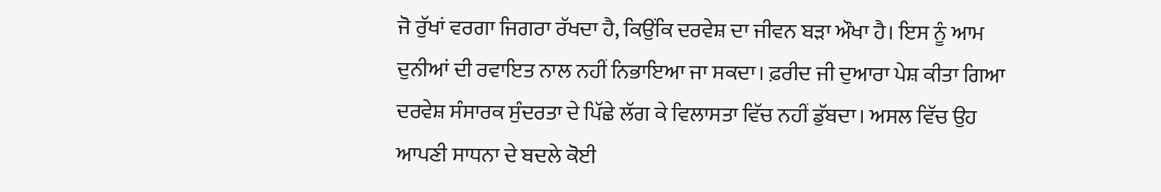ਜੋ ਰੁੱਖਾਂ ਵਰਗਾ ਜਿਗਰਾ ਰੱਖਦਾ ਹੈ, ਕਿਉਂਕਿ ਦਰਵੇਸ਼ ਦਾ ਜੀਵਨ ਬੜਾ ਔਖਾ ਹੈ। ਇਸ ਨੂੰ ਆਮ ਦੁਨੀਆਂ ਦੀ ਰਵਾਇਤ ਨਾਲ ਨਹੀਂ ਨਿਭਾਇਆ ਜਾ ਸਕਦਾ। ਫ਼ਰੀਦ ਜੀ ਦੁਆਰਾ ਪੇਸ਼ ਕੀਤਾ ਗਿਆ ਦਰਵੇਸ਼ ਸੰਸਾਰਕ ਸੁੰਦਰਤਾ ਦੇ ਪਿੱਛੇ ਲੱਗ ਕੇ ਵਿਲਾਸਤਾ ਵਿੱਚ ਨਹੀਂ ਡੁੱਬਦਾ। ਅਸਲ ਵਿੱਚ ਉਹ ਆਪਣੀ ਸਾਧਨਾ ਦੇ ਬਦਲੇ ਕੋਈ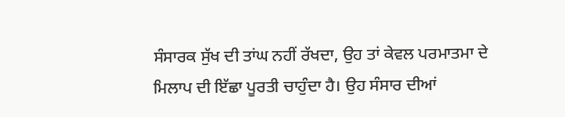ਸੰਸਾਰਕ ਸੁੱਖ ਦੀ ਤਾਂਘ ਨਹੀਂ ਰੱਖਦਾ, ਉਹ ਤਾਂ ਕੇਵਲ ਪਰਮਾਤਮਾ ਦੇ ਮਿਲਾਪ ਦੀ ਇੱਛਾ ਪੂਰਤੀ ਚਾਹੁੰਦਾ ਹੈ। ਉਹ ਸੰਸਾਰ ਦੀਆਂ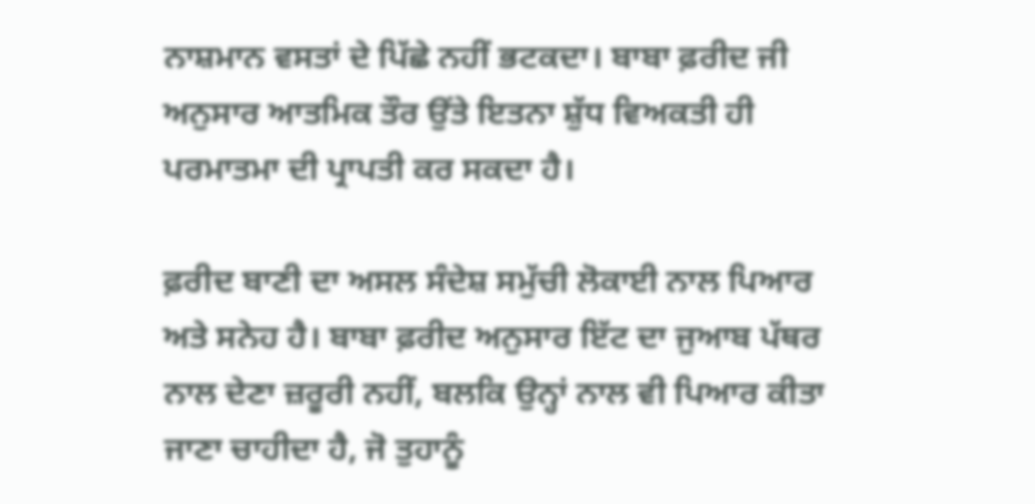ਨਾਸ਼ਮਾਨ ਵਸਤਾਂ ਦੇ ਪਿੱਛੇ ਨਹੀਂ ਭਟਕਦਾ। ਬਾਬਾ ਫ਼ਰੀਦ ਜੀ ਅਨੁਸਾਰ ਆਤਮਿਕ ਤੌਰ ਉਂਤੇ ਇਤਨਾ ਸ਼ੁੱਧ ਵਿਅਕਤੀ ਹੀ ਪਰਮਾਤਮਾ ਦੀ ਪ੍ਰਾਪਤੀ ਕਰ ਸਕਦਾ ਹੈ।

ਫ਼ਰੀਦ ਬਾਣੀ ਦਾ ਅਸਲ ਸੰਦੇਸ਼ ਸਮੁੱਚੀ ਲੋਕਾਈ ਨਾਲ ਪਿਆਰ ਅਤੇ ਸਨੇਹ ਹੈ। ਬਾਬਾ ਫ਼ਰੀਦ ਅਨੁਸਾਰ ਇੱਟ ਦਾ ਜੁਆਬ ਪੱਥਰ ਨਾਲ ਦੇਣਾ ਜ਼ਰੂਰੀ ਨਹੀਂ, ਬਲਕਿ ਉਨ੍ਹਾਂ ਨਾਲ ਵੀ ਪਿਆਰ ਕੀਤਾ ਜਾਣਾ ਚਾਹੀਦਾ ਹੈ, ਜੋ ਤੁਹਾਨੂੰ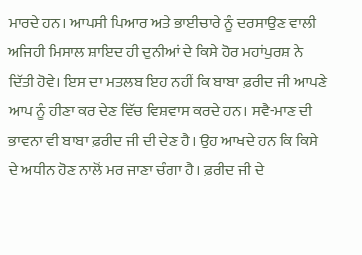ਮਾਰਦੇ ਹਨ। ਆਪਸੀ ਪਿਆਰ ਅਤੇ ਭਾਈਚਾਰੇ ਨੂੰ ਦਰਸਾਉਣ ਵਾਲੀ ਅਜਿਹੀ ਮਿਸਾਲ ਸ਼ਾਇਦ ਹੀ ਦੁਨੀਆਂ ਦੇ ਕਿਸੇ ਹੋਰ ਮਹਾਂਪੁਰਸ਼ ਨੇ ਦਿੱਤੀ ਹੋਵੇ। ਇਸ ਦਾ ਮਤਲਬ ਇਹ ਨਹੀਂ ਕਿ ਬਾਬਾ ਫ਼ਰੀਦ ਜੀ ਆਪਣੇ ਆਪ ਨੂੰ ਹੀਣਾ ਕਰ ਦੇਣ ਵਿੱਚ ਵਿਸ਼ਵਾਸ ਕਰਦੇ ਹਨ। ਸਵੈ-ਮਾਣ ਦੀ ਭਾਵਨਾ ਵੀ ਬਾਬਾ ਫ਼ਰੀਦ ਜੀ ਦੀ ਦੇਣ ਹੈ। ਉਹ ਆਖਦੇ ਹਨ ਕਿ ਕਿਸੇ ਦੇ ਅਧੀਨ ਹੋਣ ਨਾਲੋਂ ਮਰ ਜਾਣਾ ਚੰਗਾ ਹੈ। ਫ਼ਰੀਦ ਜੀ ਦੇ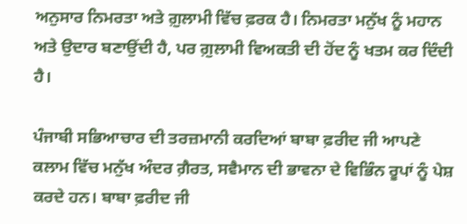ਅਨੁਸਾਰ ਨਿਮਰਤਾ ਅਤੇ ਗ਼ੁਲਾਮੀ ਵਿੱਚ ਫ਼ਰਕ ਹੈ। ਨਿਮਰਤਾ ਮਨੁੱਖ ਨੂੰ ਮਹਾਨ ਅਤੇ ਉਦਾਰ ਬਣਾਉਂਦੀ ਹੈ, ਪਰ ਗ਼ੁਲਾਮੀ ਵਿਅਕਤੀ ਦੀ ਹੋਂਦ ਨੂੰ ਖਤਮ ਕਰ ਦਿੰਦੀ ਹੈ।

ਪੰਜਾਬੀ ਸਭਿਆਚਾਰ ਦੀ ਤਰਜ਼ਮਾਨੀ ਕਰਦਿਆਂ ਬਾਬਾ ਫ਼ਰੀਦ ਜੀ ਆਪਣੇ ਕਲਾਮ ਵਿੱਚ ਮਨੁੱਖ ਅੰਦਰ ਗ਼ੈਰਤ, ਸਵੈਮਾਨ ਦੀ ਭਾਵਨਾ ਦੇ ਵਿਭਿੰਨ ਰੂਪਾਂ ਨੂੰ ਪੇਸ਼ ਕਰਦੇ ਹਨ। ਬਾਬਾ ਫ਼ਰੀਦ ਜੀ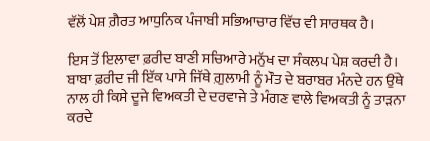ਵੱਲੋਂ ਪੇਸ਼ ਗ਼ੈਰਤ ਆਧੁਨਿਕ ਪੰਜਾਬੀ ਸਭਿਆਚਾਰ ਵਿੱਚ ਵੀ ਸਾਰਥਕ ਹੈ।

ਇਸ ਤੋਂ ਇਲਾਵਾ ਫ਼ਰੀਦ ਬਾਣੀ ਸਚਿਆਰੇ ਮਨੁੱਖ ਦਾ ਸੰਕਲਪ ਪੇਸ਼ ਕਰਦੀ ਹੈ। ਬਾਬਾ ਫ਼ਰੀਦ ਜੀ ਇੱਕ ਪਾਸੇ ਜਿੱਥੇ ਗ਼ੁਲਾਮੀ ਨੂੰ ਮੌਤ ਦੇ ਬਰਾਬਰ ਮੰਨਦੇ ਹਨ ਉਂਥੇ ਨਾਲ ਹੀ ਕਿਸੇ ਦੂਜੇ ਵਿਅਕਤੀ ਦੇ ਦਰਵਾਜੇ ਤੇ ਮੰਗਣ ਵਾਲੇ ਵਿਅਕਤੀ ਨੂੰ ਤਾੜਨਾ ਕਰਦੇ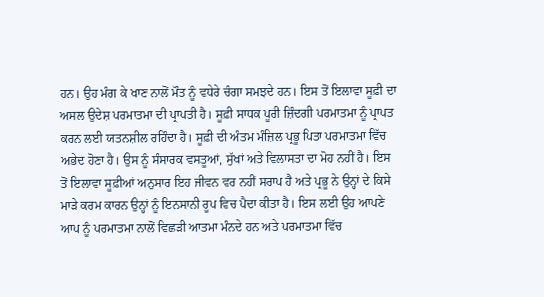ਹਨ। ਉਹ ਮੰਗ ਕੇ ਖਾਣ ਨਾਲੋਂ ਮੌਤ ਨੂੰ ਵਧੇਰੇ ਚੰਗਾ ਸਮਝਦੇ ਹਨ। ਇਸ ਤੋਂ ਇਲਾਵਾ ਸੂਫ਼ੀ ਦਾ ਅਸਲ ਉਦੇਸ਼ ਪਰਮਾਤਮਾ ਦੀ ਪ੍ਰਾਪਤੀ ਹੈ। ਸੂਫ਼ੀ ਸਾਧਕ ਪੂਰੀ ਜ਼ਿੰਦਗੀ ਪਰਮਾਤਮਾ ਨੂੰ ਪ੍ਰਾਪਤ ਕਰਨ ਲਈ ਯਤਨਸ਼ੀਲ ਰਹਿੰਦਾ ਹੈ। ਸੂਫ਼ੀ ਦੀ ਅੰਤਮ ਮੰਜ਼ਿਲ ਪ੍ਰਭੂ ਪਿਤਾ ਪਰਮਾਤਮਾ ਵਿੱਚ ਅਭੇਦ ਹੋਣਾ ਹੈ। ਉਸ ਨੂੰ ਸੰਸਾਰਕ ਵਸਤੂਆਂ, ਸੁੱਖਾਂ ਅਤੇ ਵਿਲਾਸਤਾ ਦਾ ਮੋਹ ਨਹੀਂ ਹੈ। ਇਸ ਤੋਂ ਇਲਾਵਾ ਸੂਫ਼ੀਆਂ ਅਨੁਸਾਰ ਇਹ ਜੀਵਨ ਵਰ ਨਹੀਂ ਸਰਾਪ ਹੈ ਅਤੇ ਪ੍ਰਭੂ ਨੇ ਉਨ੍ਹਾਂ ਦੇ ਕਿਸੇ ਮਾੜੇ ਕਰਮ ਕਾਰਨ ਉਨ੍ਹਾਂ ਨੂੰ ਇਨਸਾਨੀ ਰੂਪ ਵਿਚ ਪੈਦਾ ਕੀਤਾ ਹੈ। ਇਸ ਲਈ ਉਹ ਆਪਣੇ ਆਪ ਨੂੰ ਪਰਮਾਤਮਾ ਨਾਲੋਂ ਵਿਛੜੀ ਆਤਮਾ ਮੰਨਦੇ ਹਨ ਅਤੇ ਪਰਮਾਤਮਾ ਵਿੱਚ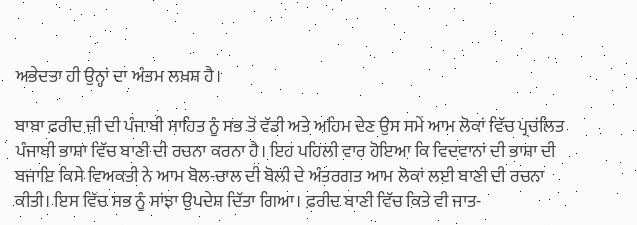ਅਭੇਦਤਾ ਹੀ ਉਨ੍ਹਾਂ ਦਾ ਅੰਤਮ ਲਖ਼ਸ਼ ਹੈ।

ਬਾਬਾ ਫ਼ਰੀਦ ਜੀ ਦੀ ਪੰਜਾਬੀ ਸਾਹਿਤ ਨੂੰ ਸਭ ਤੋਂ ਵੱਡੀ ਅਤੇ ਅਹਿਮ ਦੇਣ ਉਸ ਸਮੇਂ ਆਮ ਲੋਕਾਂ ਵਿੱਚ ਪ੍ਰਚਂਲਿਤ ਪੰਜਾਬੀ ਭਾਸ਼ਾ ਵਿੱਚ ਬਾਣੀ ਦੀ ਰਚਨਾ ਕਰਨਾ ਹੈ। ਇਹ ਪਹਿਲੀ ਵਾਰ ਹੋਇਆ ਕਿ ਵਿਦਵਾਨਾਂ ਦੀ ਭਾਸ਼ਾ ਦੀ ਬਜਾਇ ਕਿਸੇ ਵਿਅਕਤੀ ਨੇ ਆਮ ਬੋਲ-ਚਾਲ ਦੀ ਬੋਲੀ ਦੇ ਅੰਤਰਗਤ ਆਮ ਲੋਕਾਂ ਲਈ ਬਾਣੀ ਦੀ ਰਚਨਾ ਕੀਤੀ। ਇਸ ਵਿੱਚ ਸਭ ਨੂੰ ਸਾਂਝਾ ਉਪਦੇਸ਼ ਦਿੱਤਾ ਗਿਆ। ਫ਼ਰੀਦ ਬਾਣੀ ਵਿੱਚ ਕਿਤੇ ਵੀ ਜਾਤ-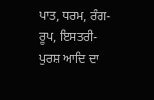ਪਾਤ, ਧਰਮ, ਰੰਗ-ਰੂਪ, ਇਸਤਰੀ-ਪੁਰਸ਼ ਆਦਿ ਦਾ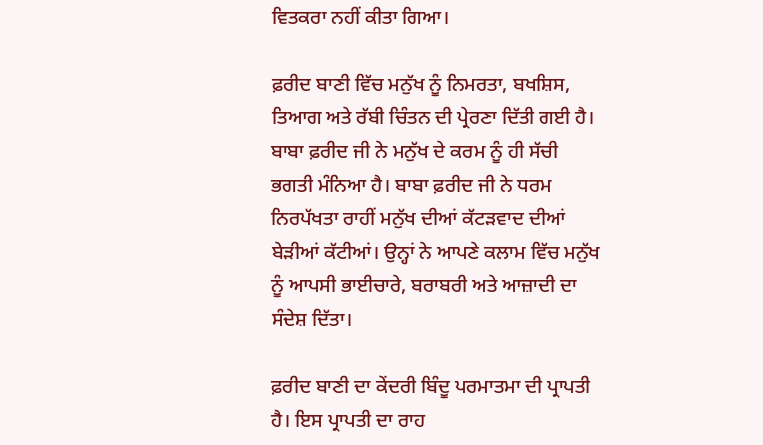ਵਿਤਕਰਾ ਨਹੀਂ ਕੀਤਾ ਗਿਆ।

ਫ਼ਰੀਦ ਬਾਣੀ ਵਿੱਚ ਮਨੁੱਖ ਨੂੰ ਨਿਮਰਤਾ, ਬਖਸ਼ਿਸ, ਤਿਆਗ ਅਤੇ ਰੱਬੀ ਚਿੰਤਨ ਦੀ ਪ੍ਰੇਰਣਾ ਦਿੱਤੀ ਗਈ ਹੈ। ਬਾਬਾ ਫ਼ਰੀਦ ਜੀ ਨੇ ਮਨੁੱਖ ਦੇ ਕਰਮ ਨੂੰ ਹੀ ਸੱਚੀ ਭਗਤੀ ਮੰਨਿਆ ਹੈ। ਬਾਬਾ ਫ਼ਰੀਦ ਜੀ ਨੇ ਧਰਮ ਨਿਰਪੱਖਤਾ ਰਾਹੀਂ ਮਨੁੱਖ ਦੀਆਂ ਕੱਟੜਵਾਦ ਦੀਆਂ ਬੇੜੀਆਂ ਕੱਟੀਆਂ। ਉਨ੍ਹਾਂ ਨੇ ਆਪਣੇ ਕਲਾਮ ਵਿੱਚ ਮਨੁੱਖ ਨੂੰ ਆਪਸੀ ਭਾਈਚਾਰੇ, ਬਰਾਬਰੀ ਅਤੇ ਆਜ਼ਾਦੀ ਦਾ ਸੰਦੇਸ਼ ਦਿੱਤਾ।

ਫ਼ਰੀਦ ਬਾਣੀ ਦਾ ਕੇਂਦਰੀ ਬਿੰਦੂ ਪਰਮਾਤਮਾ ਦੀ ਪ੍ਰਾਪਤੀ ਹੈ। ਇਸ ਪ੍ਰਾਪਤੀ ਦਾ ਰਾਹ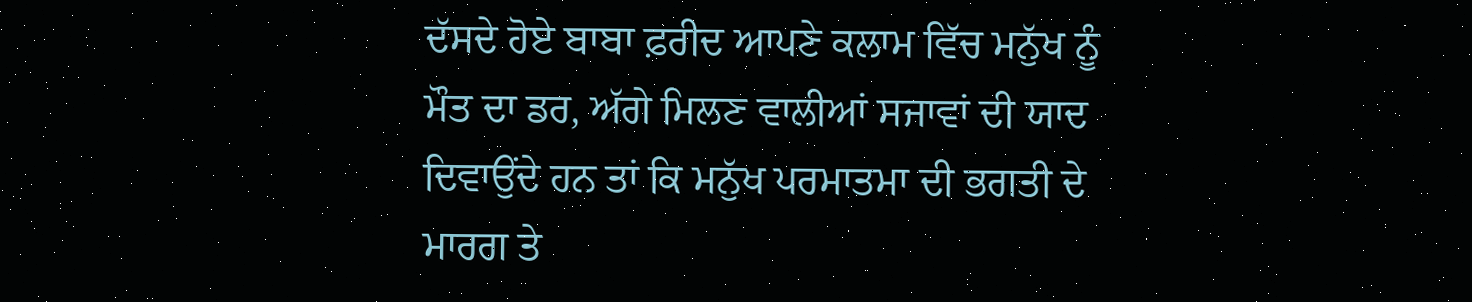ਦੱਸਦੇ ਹੋਏ ਬਾਬਾ ਫ਼ਰੀਦ ਆਪਣੇ ਕਲਾਮ ਵਿੱਚ ਮਨੁੱਖ ਨੂੰ ਮੌਤ ਦਾ ਡਰ, ਅੱਗੇ ਮਿਲਣ ਵਾਲੀਆਂ ਸਜਾਵਾਂ ਦੀ ਯਾਦ ਦਿਵਾਉਂਦੇ ਹਨ ਤਾਂ ਕਿ ਮਨੁੱਖ ਪਰਮਾਤਮਾ ਦੀ ਭਗਤੀ ਦੇ ਮਾਰਗ ਤੇ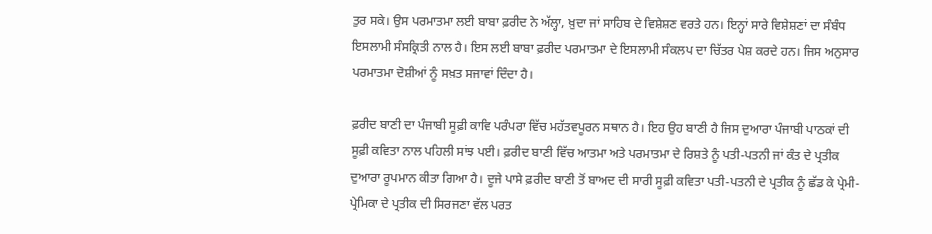ਤੁਰ ਸਕੇ। ਉਸ ਪਰਮਾਤਮਾ ਲਈ ਬਾਬਾ ਫ਼ਰੀਦ ਨੇ ਅੱਲ੍ਹਾ, ਖ਼ੁਦਾ ਜਾਂ ਸਾਹਿਬ ਦੇ ਵਿਸ਼ੇਸ਼ਣ ਵਰਤੇ ਹਨ। ਇਨ੍ਹਾਂ ਸਾਰੇ ਵਿਸ਼ੇਸ਼ਣਾਂ ਦਾ ਸੰਬੰਧ ਇਸਲਾਮੀ ਸੰਸਕ੍ਰਿਤੀ ਨਾਲ ਹੈ। ਇਸ ਲਈ ਬਾਬਾ ਫ਼ਰੀਦ ਪਰਮਾਤਮਾ ਦੇ ਇਸਲਾਮੀ ਸੰਕਲਪ ਦਾ ਚਿੱਤਰ ਪੇਸ਼ ਕਰਦੇ ਹਨ। ਜਿਸ ਅਨੁਸਾਰ ਪਰਮਾਤਮਾ ਦੋਸ਼ੀਆਂ ਨੂੰ ਸਖ਼ਤ ਸਜਾਵਾਂ ਦਿੰਦਾ ਹੈ।

ਫ਼ਰੀਦ ਬਾਣੀ ਦਾ ਪੰਜਾਬੀ ਸੂਫ਼ੀ ਕਾਵਿ ਪਰੰਪਰਾ ਵਿੱਚ ਮਹੱਤਵਪੂਰਨ ਸਥਾਨ ਹੈ। ਇਹ ਉਹ ਬਾਣੀ ਹੈ ਜਿਸ ਦੁਆਰਾ ਪੰਜਾਬੀ ਪਾਠਕਾਂ ਦੀ ਸੂਫ਼ੀ ਕਵਿਤਾ ਨਾਲ ਪਹਿਲੀ ਸਾਂਝ ਪਈ। ਫ਼ਰੀਦ ਬਾਣੀ ਵਿੱਚ ਆਤਮਾ ਅਤੇ ਪਰਮਾਤਮਾ ਦੇ ਰਿਸ਼ਤੇ ਨੂੰ ਪਤੀ-ਪਤਨੀ ਜਾਂ ਕੰਤ ਦੇ ਪ੍ਰਤੀਕ ਦੁਆਰਾ ਰੂਪਮਾਨ ਕੀਤਾ ਗਿਆ ਹੈ। ਦੂਜੇ ਪਾਸੇ ਫ਼ਰੀਦ ਬਾਣੀ ਤੋਂ ਬਾਅਦ ਦੀ ਸਾਰੀ ਸੂਫ਼ੀ ਕਵਿਤਾ ਪਤੀ-ਪਤਨੀ ਦੇ ਪ੍ਰਤੀਕ ਨੂੰ ਛੱਡ ਕੇ ਪ੍ਰੇਮੀ-ਪ੍ਰੇਮਿਕਾ ਦੇ ਪ੍ਰਤੀਕ ਦੀ ਸਿਰਜਣਾ ਵੱਲ ਪਰਤ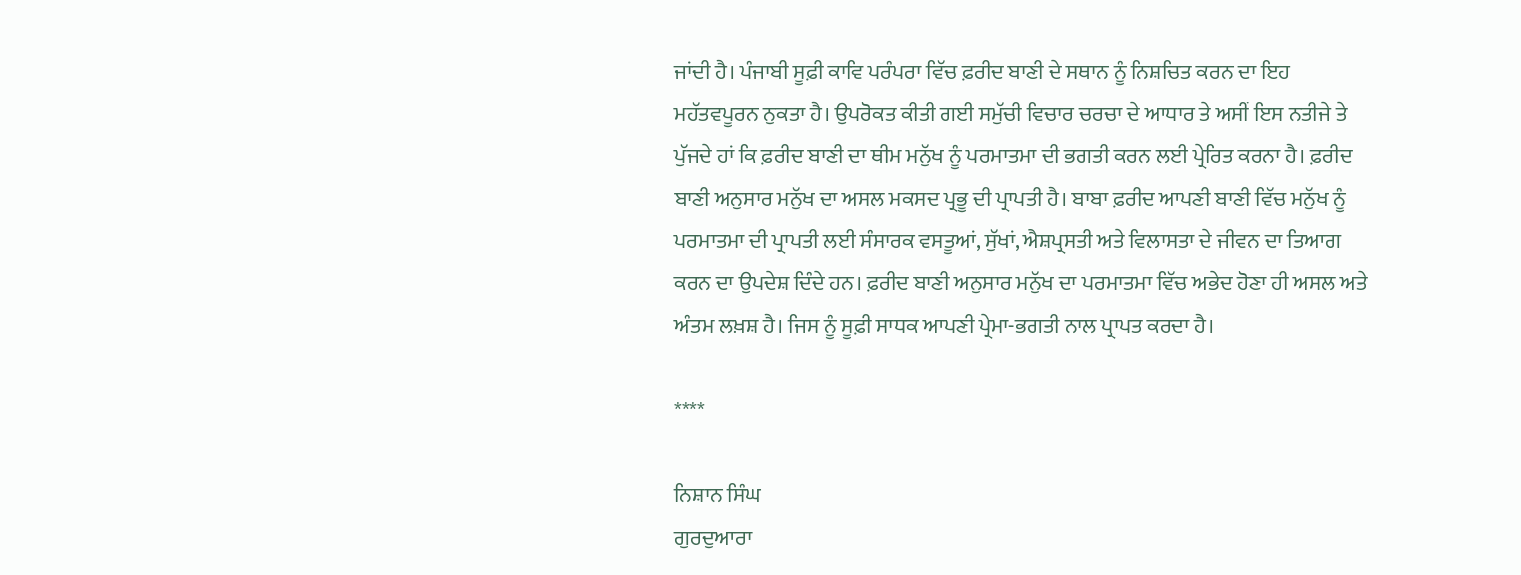ਜਾਂਦੀ ਹੈ। ਪੰਜਾਬੀ ਸੂਫ਼ੀ ਕਾਵਿ ਪਰੰਪਰਾ ਵਿੱਚ ਫ਼ਰੀਦ ਬਾਣੀ ਦੇ ਸਥਾਨ ਨੂੰ ਨਿਸ਼ਚਿਤ ਕਰਨ ਦਾ ਇਹ ਮਹੱਤਵਪੂਰਨ ਨੁਕਤਾ ਹੈ। ਉਪਰੋਕਤ ਕੀਤੀ ਗਈ ਸਮੁੱਚੀ ਵਿਚਾਰ ਚਰਚਾ ਦੇ ਆਧਾਰ ਤੇ ਅਸੀਂ ਇਸ ਨਤੀਜੇ ਤੇ ਪੁੱਜਦੇ ਹਾਂ ਕਿ ਫ਼ਰੀਦ ਬਾਣੀ ਦਾ ਥੀਮ ਮਨੁੱਖ ਨੂੰ ਪਰਮਾਤਮਾ ਦੀ ਭਗਤੀ ਕਰਨ ਲਈ ਪ੍ਰੇਰਿਤ ਕਰਨਾ ਹੈ। ਫ਼ਰੀਦ ਬਾਣੀ ਅਨੁਸਾਰ ਮਨੁੱਖ ਦਾ ਅਸਲ ਮਕਸਦ ਪ੍ਰਭੂ ਦੀ ਪ੍ਰਾਪਤੀ ਹੈ। ਬਾਬਾ ਫ਼ਰੀਦ ਆਪਣੀ ਬਾਣੀ ਵਿੱਚ ਮਨੁੱਖ ਨੂੰ ਪਰਮਾਤਮਾ ਦੀ ਪ੍ਰਾਪਤੀ ਲਈ ਸੰਸਾਰਕ ਵਸਤੂਆਂ, ਸੁੱਖਾਂ, ਐਸ਼ਪ੍ਰਸਤੀ ਅਤੇ ਵਿਲਾਸਤਾ ਦੇ ਜੀਵਨ ਦਾ ਤਿਆਗ ਕਰਨ ਦਾ ਉਪਦੇਸ਼ ਦਿੰਦੇ ਹਨ। ਫ਼ਰੀਦ ਬਾਣੀ ਅਨੁਸਾਰ ਮਨੁੱਖ ਦਾ ਪਰਮਾਤਮਾ ਵਿੱਚ ਅਭੇਦ ਹੋਣਾ ਹੀ ਅਸਲ ਅਤੇ ਅੰਤਮ ਲਖ਼ਸ਼ ਹੈ। ਜਿਸ ਨੂੰ ਸੂਫ਼ੀ ਸਾਧਕ ਆਪਣੀ ਪ੍ਰੇਮਾ-ਭਗਤੀ ਨਾਲ ਪ੍ਰਾਪਤ ਕਰਦਾ ਹੈ।

****

ਨਿਸ਼ਾਨ ਸਿੰਘ
ਗੁਰਦੁਆਰਾ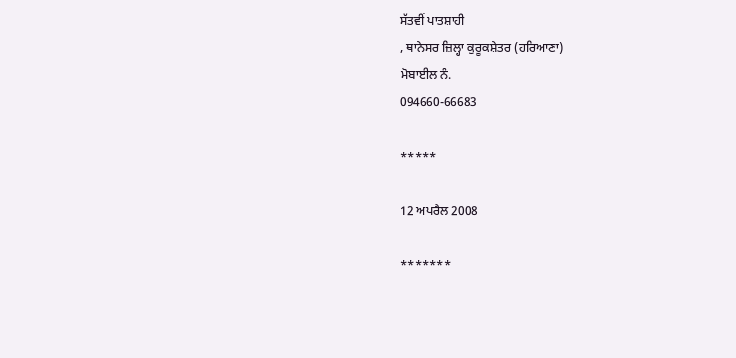ਸੱਤਵੀਂ ਪਾਤਸ਼ਾਹੀ
, ਥਾਨੇਸਰ ਜ਼ਿਲ੍ਹਾ ਕੁਰੂਕਸ਼ੇਤਰ (ਹਰਿਆਣਾ)
ਮੋਬਾਈਲ ਨੰ.
094660-66683

*****

12 ਅਪਰੈਲ 2008

*******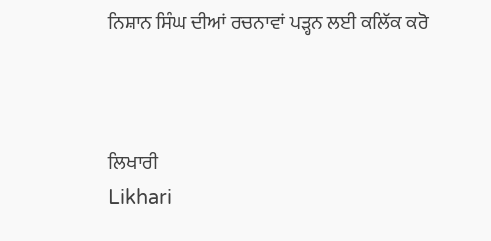ਨਿਸ਼ਾਨ ਸਿੰਘ ਦੀਆਂ ਰਚਨਾਵਾਂ ਪੜ੍ਹਨ ਲਈ ਕਲਿੱਕ ਕਰੋ



ਲਿਖਾਰੀ
Likhari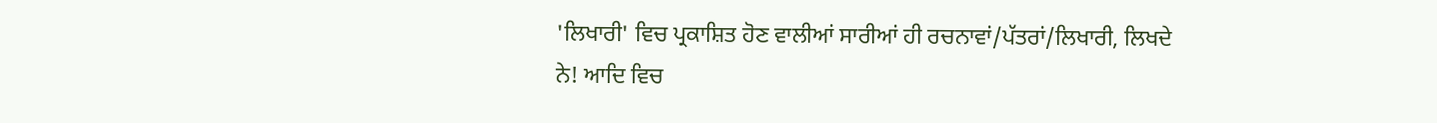'ਲਿਖਾਰੀ' ਵਿਚ ਪ੍ਰਕਾਸ਼ਿਤ ਹੋਣ ਵਾਲੀਆਂ ਸਾਰੀਆਂ ਹੀ ਰਚਨਾਵਾਂ/ਪੱਤਰਾਂ/ਲਿਖਾਰੀ, ਲਿਖਦੇ ਨੇ! ਆਦਿ ਵਿਚ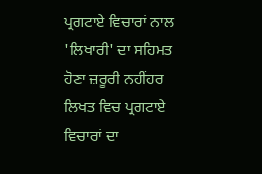ਪ੍ਰਗਟਾਏ ਵਿਚਾਰਾਂ ਨਾਲ 'ਲਿਖਾਰੀ' ਦਾ ਸਹਿਮਤ ਹੋਣਾ ਜ਼ਰੂਰੀ ਨਹੀਂਹਰ ਲਿਖਤ ਵਿਚ ਪ੍ਰਗਟਾਏ ਵਿਚਾਰਾਂ ਦਾ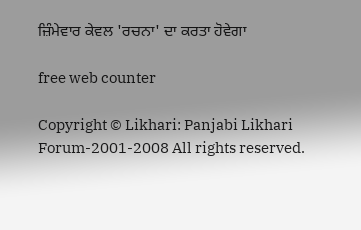ਜ਼ਿੰਮੇਵਾਰ ਕੇਵਲ 'ਰਚਨਾ' ਦਾ ਕਰਤਾ ਹੋਵੇਗਾ

free web counter

Copyright © Likhari: Panjabi Likhari Forum-2001-2008 All rights reserved.